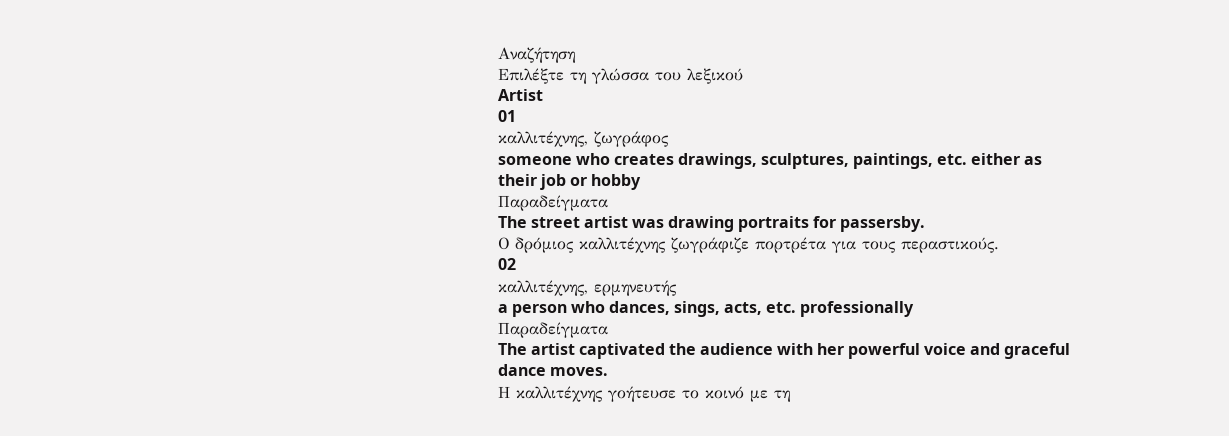Αναζήτηση
Επιλέξτε τη γλώσσα του λεξικού
Artist
01
καλλιτέχνης, ζωγράφος
someone who creates drawings, sculptures, paintings, etc. either as their job or hobby
Παραδείγματα
The street artist was drawing portraits for passersby.
Ο δρόμιος καλλιτέχνης ζωγράφιζε πορτρέτα για τους περαστικούς.
02
καλλιτέχνης, ερμηνευτής
a person who dances, sings, acts, etc. professionally
Παραδείγματα
The artist captivated the audience with her powerful voice and graceful dance moves.
Η καλλιτέχνης γοήτευσε το κοινό με τη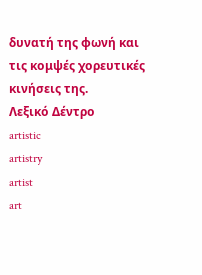δυνατή της φωνή και τις κομψές χορευτικές κινήσεις της.
Λεξικό Δέντρο
artistic
artistry
artist
art